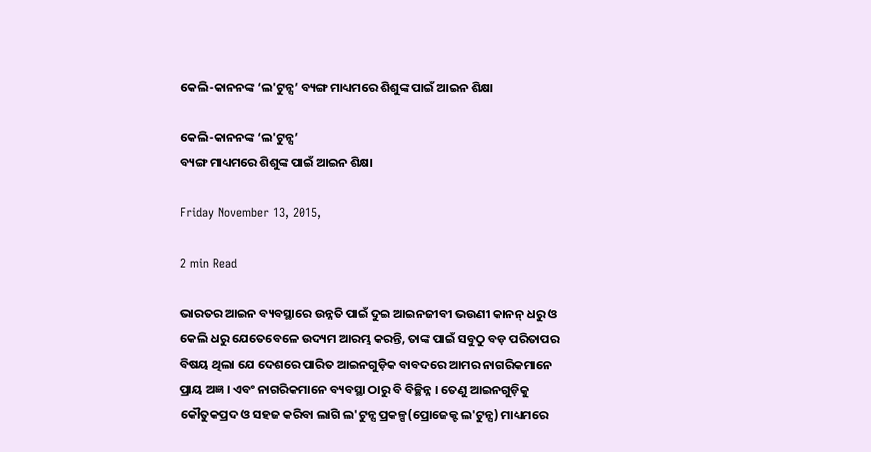କେଲି-କାନନଙ୍କ ‘ଲ'ଟୁନ୍ସ’ ବ୍ୟଙ୍ଗ ମାଧ୍ୟମରେ ଶିଶୁଙ୍କ ପାଇଁ ଆଇନ ଶିକ୍ଷା

କେଲି-କାନନଙ୍କ ‘ଲ'ଟୁନ୍ସ’
ବ୍ୟଙ୍ଗ ମାଧ୍ୟମରେ ଶିଶୁଙ୍କ ପାଇଁ ଆଇନ ଶିକ୍ଷା

Friday November 13, 2015,

2 min Read

ଭାରତର ଆଇନ ବ୍ୟବସ୍ଥାରେ ଉନ୍ନତି ପାଇଁ ଦୁଇ ଆଇନଜୀବୀ ଭଉଣୀ କାନନ୍ ଧରୁ ଓ କେଲି ଧରୁ ଯେତେବେଳେ ଉଦ୍ୟମ ଆରମ୍ଭ କରନ୍ତି, ତାଙ୍କ ପାଇଁ ସବୁଠୁ ବଡ଼ ପରିତାପର ବିଷୟ ଥିଲା ଯେ ଦେଶରେ ପାରିତ ଆଇନଗୁଡ଼ିକ ବାବଦରେ ଆମର ନାଗରିକମାନେ ପ୍ରାୟ ଅଜ୍ଞ । ଏବଂ ନାଗରିକମାନେ ବ୍ୟବସ୍ଥା ଠାରୁ ବି ବିଚ୍ଛିନ୍ନ । ତେଣୁ ଆଇନଗୁଡ଼ିକୁ କୌତୁକପ୍ରଦ ଓ ସହଜ କରିବା ଲାଗି ଲ'ଟୁନ୍ସ ପ୍ରକଳ୍ପ(ପ୍ରୋଜେକ୍ଟ ଲ'ଟୁନ୍ସ) ମାଧ୍ୟମରେ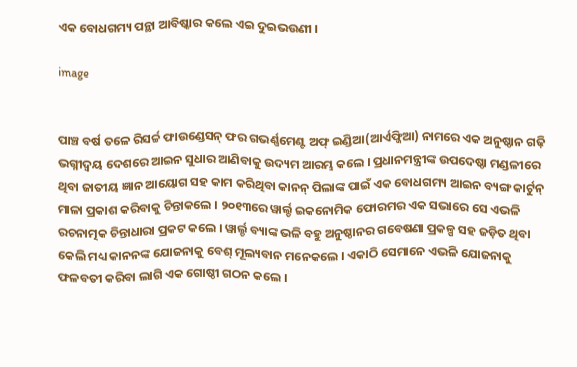ଏକ ବୋଧଗମ୍ୟ ପନ୍ଥା ଆବିଷ୍କାର କଲେ ଏଇ ଦୁଇଭଉଣୀ ।

image


ପାଞ୍ଚ ବର୍ଷ ତଳେ ରିସର୍ଚ୍ଚ ଫାଉଣ୍ଡେସନ୍ ଫର ଗଭର୍ଣ୍ଣମେଣ୍ଟ ଅଫ୍ ଇଣ୍ଡିଆ(ଆର୍ଏଫ୍ଜିଆ) ନାମରେ ଏକ ଅନୁଷ୍ଠାନ ଗଢ଼ି ଭଗ୍ନୀଦ୍ୱୟ ଦେଶରେ ଆଇନ ସୁଧାର ଆଣିବାକୁ ଉଦ୍ୟମ ଆରମ୍ଭ କଲେ । ପ୍ରଧାନମନ୍ତ୍ରୀଙ୍କ ଉପଦେଷ୍ଠା ମଣ୍ଡଳୀରେ ଥିବା ଜାତୀୟ ଜ୍ଞାନ ଆୟୋଗ ସହ କାମ କରିଥିବା କାନନ୍ ପିଲାଙ୍କ ପାଇଁ ଏକ ବୋଧଗମ୍ୟ ଆଇନ ବ୍ୟଙ୍ଗ କାର୍ଟୁନ୍ ମାଳା ପ୍ରକାଶ କରିବାକୁ ଚିନ୍ତାକଲେ । ୨୦୧୩ରେ ୱାର୍ଲ୍ଡ ଇକନୋମିକ ଫୋରମର ଏକ ସଭାରେ ସେ ଏଭଳି ରଚନାତ୍ମକ ଚିନ୍ତାଧାରା ପ୍ରକଟ କଲେ । ୱାର୍ଲ୍ଡ ବ୍ୟାଙ୍କ ଭଳି ବହୁ ଅନୁଷ୍ଠାନର ଗବେଷଣା ପ୍ରକଳ୍ପ ସହ ଜଡ଼ିତ ଥିବା କେଲି ମଧ୍ୟ କାନନଙ୍କ ଯୋଜନାକୁ ବେଶ୍ ମୂଲ୍ୟବାନ ମନେକଲେ । ଏକାଠି ସେମାନେ ଏଭଳି ଯୋଜନାକୁ ଫଳବତୀ କରିବା ଲାଗି ଏକ ଗୋଷ୍ଠୀ ଗଠନ କଲେ ।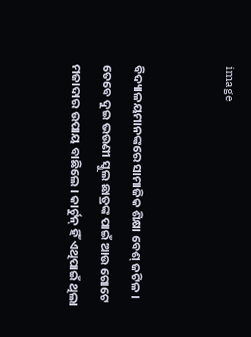image


ବିଦ୍ୟାଳୟମାନଙ୍କରେ ସାମାଜିକ ଶିକ୍ଷା ବେଶ୍ ଜଟିଳ । ତେବେ ଦୁଇ ଭଉଣୀ ସ୍କୁଲ ଛାତ୍ରଙ୍କ ପାଇଁ ଆଉ ଗୋଟେ ମଜାଦାର ଉପାୟ ବାଛିଲେ । କାର୍ଟୁନ୍ ହିଁ ଏଥିପାଇଁ ଥିଲା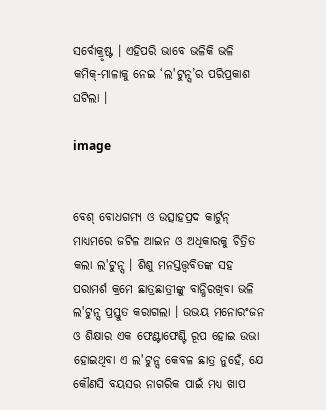ସର୍ବୋକ୍ରୃଷ୍ଟ । ଏହିପରି ଭାବେ ଭଳିକି ଭଳି କମିକ୍-ମାଳାକୁ ନେଇ ‘ଲ'ଟୁନ୍ସ’ର ପରିପ୍ରକାଶ ଘଟିଲା ।

image


ବେଶ୍ ବୋଧଗମ୍ୟ ଓ ଉତ୍ସାହପ୍ରଦ କାର୍ଟୁନ୍ ମାଧ୍ୟମରେ ଜଟିଳ ଆଇନ ଓ ଅଧିକାରକୁ ଚିତ୍ରିତ କଲା ଲ'ଟୁନ୍ସ । ଶିଶୁ ମନସ୍ତତ୍ତ୍ଵବିତଙ୍କ ସହ ପରାମର୍ଶ କ୍ରମେ ଛାତ୍ରଛାତ୍ରୀଙ୍କୁ ବାନ୍ଧିରଖିବା ଭଳି ଲ'ଟୁନ୍ସ ପ୍ରସ୍ତୁତ କରାଗଲା । ଉଭୟ ମନୋରଂଜନ ଓ ଶିକ୍ଷାର ଏକ ଫେଣ୍ଟାଫେଣ୍ଟି ରୂପ ହୋଇ ଉଭା ହୋଇଥିବା ଏ ଲ'ଟୁନ୍ସ କେବଳ ଛାତ୍ର ନୁହେଁ, ଯେ କୌଣସି ବୟସର ନାଗରିକ ପାଇଁ ମଧ୍ୟ ଖାପ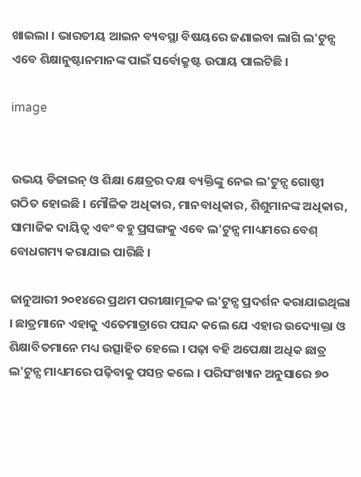ଖାଇଲା । ଭାରତୀୟ ଆଇନ ବ୍ୟବସ୍ଥା ବିଷୟରେ ଜଣାଇବା ଲାଗି ଲ'ଟୁନ୍ସ ଏବେ ଶିକ୍ଷାନୁଷ୍ଟାନମାନଙ୍କ ପାଇଁ ସର୍ବୋକ୍ରୃଷ୍ଟ ଉପାୟ ପାଲଟିଛି ।

image


ଉଭୟ ଡିଜାଇନ୍ ଓ ଶିକ୍ଷା କ୍ଷେତ୍ରର ଦକ୍ଷ ବ୍ୟକ୍ତିଙ୍କୁ ନେଇ ଲ'ଟୁନ୍ସ ଗୋଷ୍ଠୀ ଗଠିତ ହୋଇଛି । ମୌଳିକ ଅଧିକାର, ମାନବାଧିକାର, ଶିଶୁମାନଙ୍କ ଅଧିକାର, ସାମାଜିକ ଦାୟିତ୍ୱ ଏବଂ ବହୁ ପ୍ରସଙ୍ଗକୁ ଏବେ ଲ'ଟୁନ୍ସ ମାଧ୍ୟମରେ ବେଶ୍ ବୋଧଗମ୍ୟ କରାଯାଇ ପାରିଛି ।

ଜାନୁଆରୀ ୨୦୧୪ରେ ପ୍ରଥମ ପରୀକ୍ଷାମୂଳକ ଲ'ଟୁନ୍ସ ପ୍ରଦର୍ଶନ କରାଯାଇଥିଲା । ଛାତ୍ରମାନେ ଏହାକୁ ଏତେମାତ୍ରାରେ ପସନ୍ଦ କଲେ ଯେ ଏହାର ଉଦ୍ୟୋକ୍ତା ଓ ଶିକ୍ଷାବିତମାନେ ମଧ୍ୟ ଉତ୍ସାହିତ ହେଲେ । ପଢ଼ା ବହି ଅପେକ୍ଷା ଅଧିକ ଛାତ୍ର ଲ'ଟୁନ୍ସ ମାଧ୍ୟମରେ ପଢ଼ିବାକୁ ପସନ୍ତ କଲେ । ପରିସଂଖ୍ୟାନ ଅନୁସାରେ ୭୦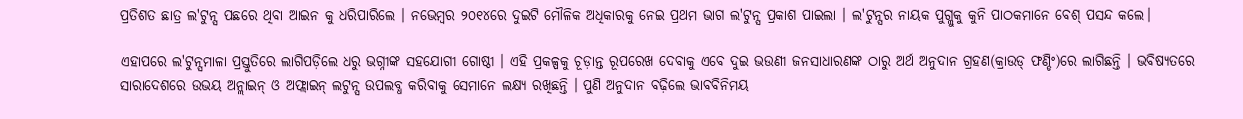ପ୍ରତିଶତ ଛାତ୍ର ଲ'ଟୁନ୍ସ ପଛରେ ଥିବା ଆଇନ କୁ ଧରିପାରିଲେ । ନଭେମ୍ବର ୨୦୧୪ରେ ଦୁଇଟି ମୌଳିକ ଅଧିକାରକୁ ନେଇ ପ୍ରଥମ ଭାଗ ଲ'ଟୁନ୍ସ ପ୍ରକାଶ ପାଇଲା । ଲ'ଟୁନ୍ସର ନାୟକ ପୁଗ୍ଲୁକୁ କୁନି ପାଠକମାନେ ବେଶ୍ ପସନ୍ଦ କଲେ।

ଏହାପରେ ଲ'ଟୁନ୍ସମାଳା ପ୍ରସ୍ତୁତିରେ ଲାଗିପଡ଼ିଲେ ଧରୁ ଭଗ୍ନୀଙ୍କ ସହଯୋଗୀ ଗୋଷ୍ଠୀ । ଏହି ପ୍ରକଳ୍ପକୁ ଚୂଡ଼ାନ୍ତ ରୂପରେଖ ଦେବାକୁ ଏବେ ଦୁଇ ଭଉଣୀ ଜନସାଧାରଣଙ୍କ ଠାରୁ ଅର୍ଥ ଅନୁଦାନ ଗ୍ରହଣ(କ୍ରାଉଡ୍ ଫଣ୍ଡିଂ)ରେ ଲାଗିଛନ୍ତି । ଭବିଷ୍ୟତରେ ସାରାଦେଶରେ ଉଭୟ ଅନ୍ଲାଇନ୍ ଓ ଅଫ୍ଲାଇନ୍ ଲଟୁନ୍ସ ଉପଲବ୍ଧ କରିବାକୁ ସେମାନେ ଲକ୍ଷ୍ୟ ରଖିଛନ୍ତି । ପୁଣି ଅନୁଦାନ ବଢ଼ିଲେ ଭାବବିନିମୟ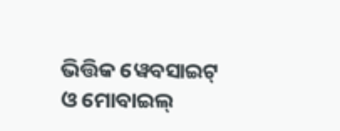ଭିତ୍ତିକ ୱେବସାଇଟ୍ ଓ ମୋବାଇଲ୍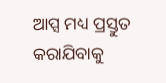ଆପ୍ସ ମଧ୍ୟ ପ୍ରସ୍ତୁତ କରାଯିବାକୁ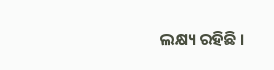ଲକ୍ଷ୍ୟ ରହିଛି ।